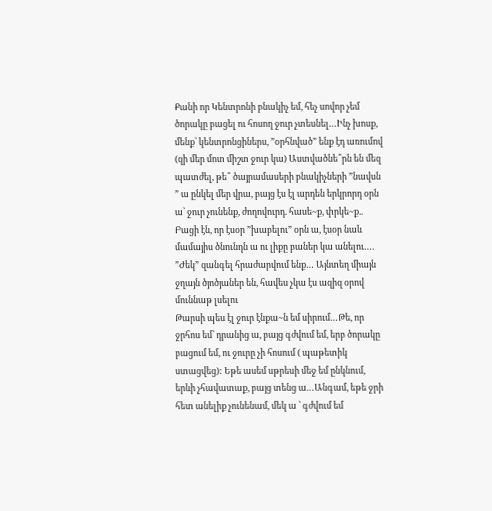Քանի որ Կենտրոնի բնակիչ եմ, հեչ սովոր չեմ ծորակը բացել ու հոսող ջուր չտեսնել…Ինչ խոսք, մենք՝ կենտրոնցիներս, ”օրհնված” ենք էդ առումով
(զի մեր մոտ միշտ ջուր կա) Աստվածնե՞րն են մեզ պատժել, թե՞ ծայրամասերի բնակիչների ”նավսն ” ա ընկել մեր վրա, բայց էս էլ արդեն երկրորդ օրն ա՝ ջուր չունենք, ժողովուրդ. հասե~ք, փրկե~ք..
Բացի էն, որ էսօր ”խաբելու” օրն ա, էսօր նաև մամայիս ծնունդն ա ու լիքը բաներ կա անելու….
”Ժեկ” զանգել հրաժարվում ենք… Այնտեղ միայն ջղայն ծյոծյաներ են, հավես չկա էս ազիզ օրով մուննաթ լսելու
Թարսի պես էլ ջուր էնքա~ն եմ սիրում…Թե, որ ջրհոս եմ՝ դրանից ա, բայց գժվում եմ, երբ ծորակը բացում եմ, ու ջուրը չի հոսում ( պաթետիկ ստացվեց): Եթե ասեմ սթրեսի մեջ եմ ընկնում, երևի չհավատաք, բայց տենց ա…Անգամ, եթե ջրի հետ անելիք չունենամ, մեկ ա ՝ գժվում եմ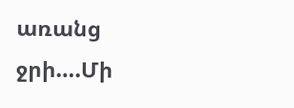առանց ջրի….Մի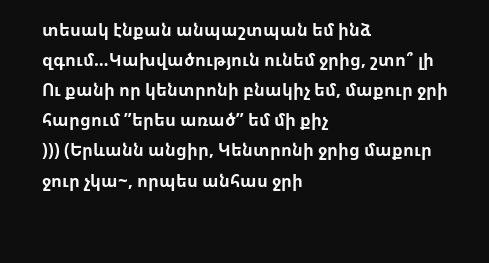տեսակ էնքան անպաշտպան եմ ինձ զգում…Կախվածություն ունեմ ջրից, շտո՞ լի
Ու քանի որ կենտրոնի բնակիչ եմ, մաքուր ջրի հարցում ”երես առած” եմ մի քիչ
))) (Երևանն անցիր, Կենտրոնի ջրից մաքուր ջուր չկա~, որպես անհաս ջրի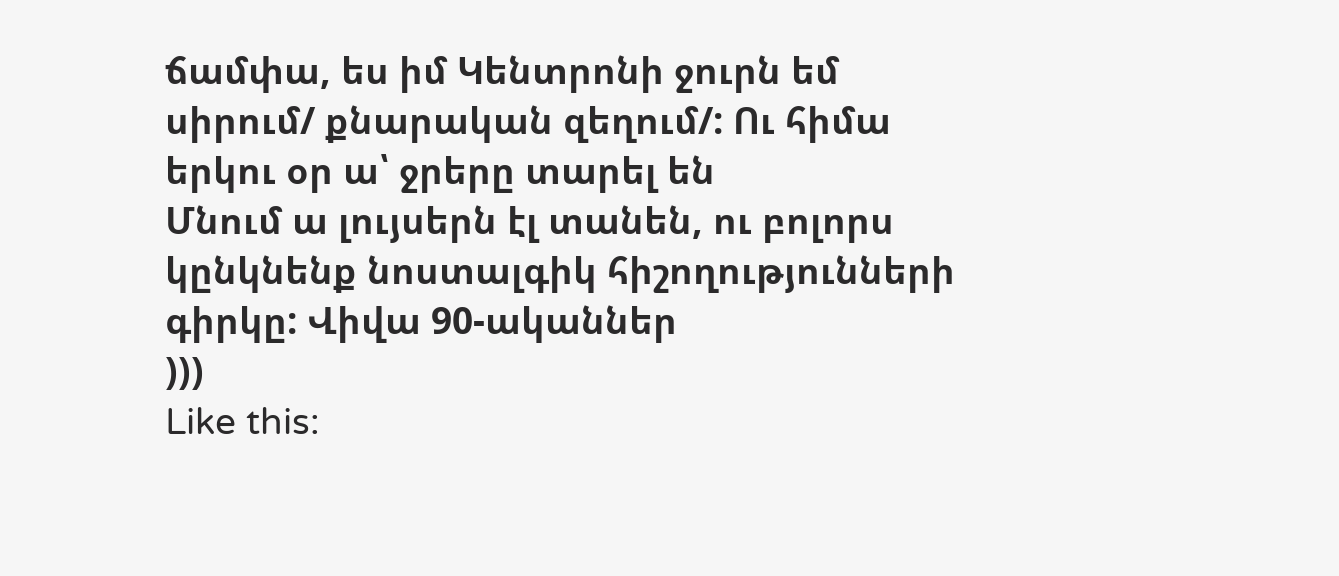ճամփա, ես իմ Կենտրոնի ջուրն եմ սիրում/ քնարական զեղում/: Ու հիմա երկու օր ա՝ ջրերը տարել են
Մնում ա լույսերն էլ տանեն, ու բոլորս կընկնենք նոստալգիկ հիշողությունների գիրկը: Վիվա 90-ականներ
)))
Like this: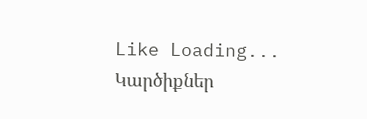Like Loading...
Կարծիքներ